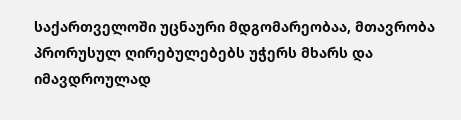საქართველოში უცნაური მდგომარეობაა, მთავრობა პრორუსულ ღირებულებებს უჭერს მხარს და იმავდროულად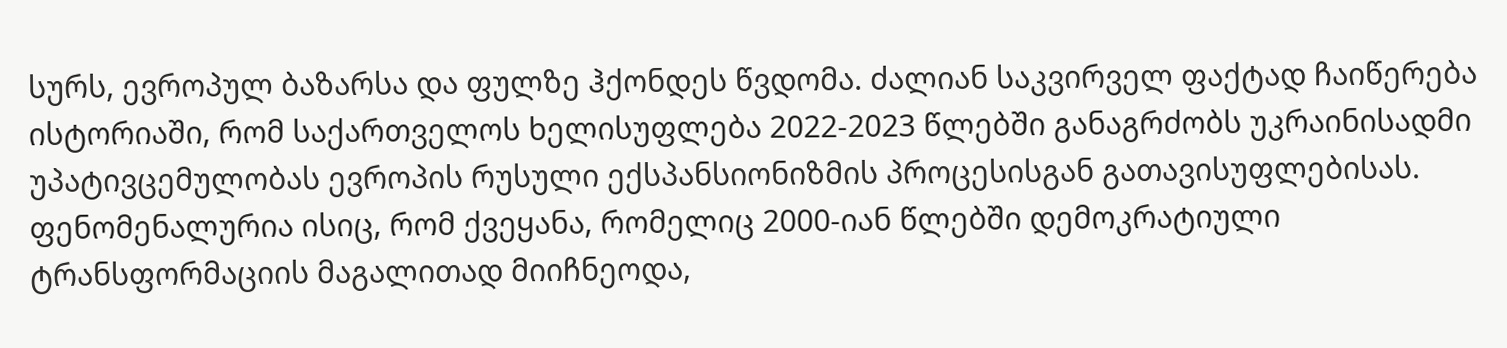სურს, ევროპულ ბაზარსა და ფულზე ჰქონდეს წვდომა. ძალიან საკვირველ ფაქტად ჩაიწერება ისტორიაში, რომ საქართველოს ხელისუფლება 2022-2023 წლებში განაგრძობს უკრაინისადმი უპატივცემულობას ევროპის რუსული ექსპანსიონიზმის პროცესისგან გათავისუფლებისას.
ფენომენალურია ისიც, რომ ქვეყანა, რომელიც 2000-იან წლებში დემოკრატიული ტრანსფორმაციის მაგალითად მიიჩნეოდა,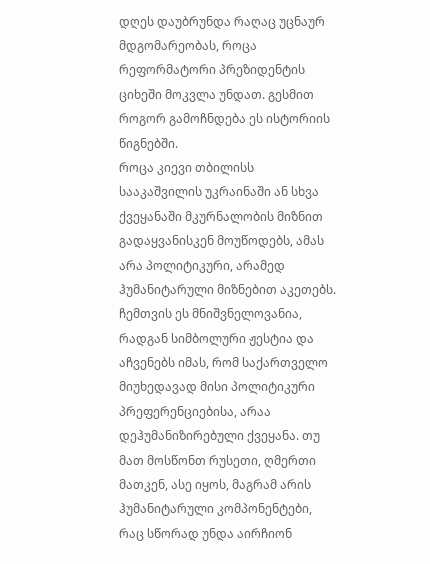დღეს დაუბრუნდა რაღაც უცნაურ მდგომარეობას, როცა რეფორმატორი პრეზიდენტის ციხეში მოკვლა უნდათ. გესმით როგორ გამოჩნდება ეს ისტორიის წიგნებში.
როცა კიევი თბილისს სააკაშვილის უკრაინაში ან სხვა ქვეყანაში მკურნალობის მიზნით გადაყვანისკენ მოუწოდებს, ამას არა პოლიტიკური, არამედ ჰუმანიტარული მიზნებით აკეთებს. ჩემთვის ეს მნიშვნელოვანია, რადგან სიმბოლური ჟესტია და აჩვენებს იმას, რომ საქართველო მიუხედავად მისი პოლიტიკური პრეფერენციებისა, არაა დეჰუმანიზირებული ქვეყანა. თუ მათ მოსწონთ რუსეთი, ღმერთი მათკენ, ასე იყოს, მაგრამ არის ჰუმანიტარული კომპონენტები, რაც სწორად უნდა აირჩიონ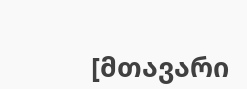[მთავარი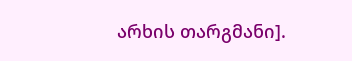არხის თარგმანი].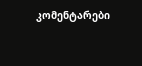კომენტარები